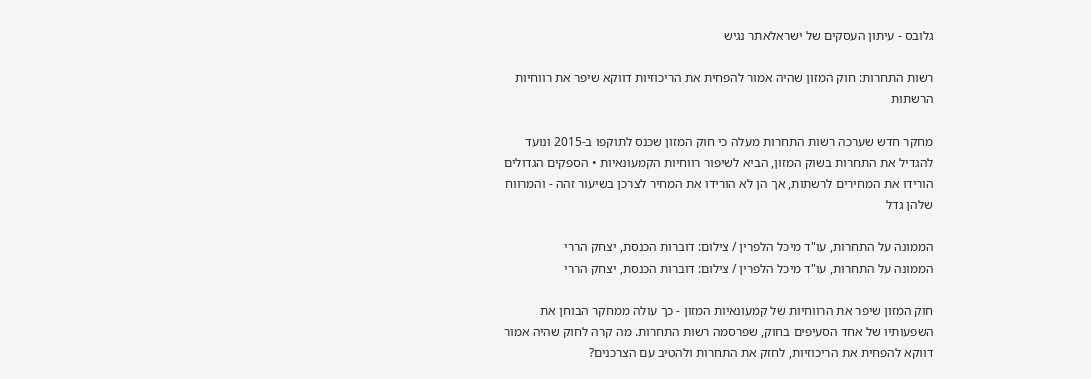גלובס - עיתון העסקים של ישראלאתר נגיש

רשות התחרות: חוק המזון שהיה אמור להפחית את הריכוזיות דווקא שיפר את רווחיות הרשתות

מחקר חדש שערכה רשות התחרות מעלה כי חוק המזון שכנס לתוקפו ב-2015 ונועד להגדיל את התחרות בשוק המזון, הביא לשיפור רווחיות הקמעונאיות • הספקים הגדולים הורידו את המחירים לרשתות, אך הן לא הורידו את המחיר לצרכן בשיעור זהה - והמרווח שלהן גדל

הממונה על התחרות, עו"ד מיכל הלפרין / צילום: דוברות הכנסת, יצחק הררי
הממונה על התחרות, עו"ד מיכל הלפרין / צילום: דוברות הכנסת, יצחק הררי

חוק המזון שיפר את הרווחיות של קמעונאיות המזון - כך עולה ממחקר הבוחן את השפעותיו של אחד הסעיפים בחוק, שפרסמה רשות התחרות. מה קרה לחוק שהיה אמור דווקא להפחית את הריכוזיות, לחזק את התחרות ולהטיב עם הצרכנים?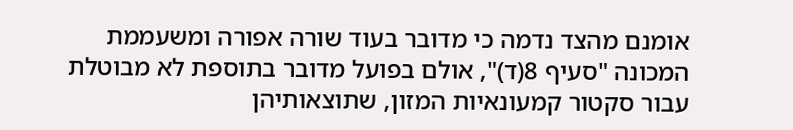אומנם מהצד נדמה כי מדובר בעוד שורה אפורה ומשעממת המכונה "סעיף 8(ד)", אולם בפועל מדובר בתוספת לא מבוטלת עבור סקטור קמעונאיות המזון, שתוצאותיהן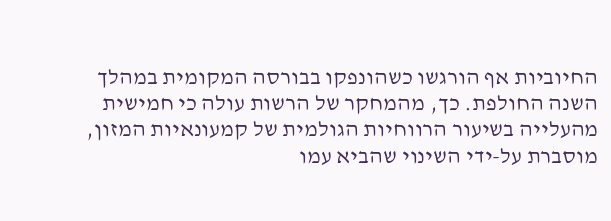החיוביות אף הורגשו כשהונפקו בבורסה המקומית במהלך השנה החולפת. כך, מהמחקר של הרשות עולה כי חמישית מהעלייה בשיעור הרווחיות הגולמית של קמעונאיות המזון, מוסברת על-ידי השינוי שהביא עמו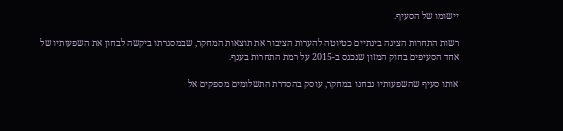יישומו של הסעיף.

רשות התחרות הציגה בינתיים כטיוטה להערות הציבור את תוצאות המחקר, שבמסגרתו ביקשה לבחון את השפעותיו של אחד הסעיפים בחוק המזון שנכנס ב-2015 על רמת התחרות בענף.

אותו סעיף שהשפעותיו נבחנו במחקר, עוסק בהסדרת התשלומים מספקים אל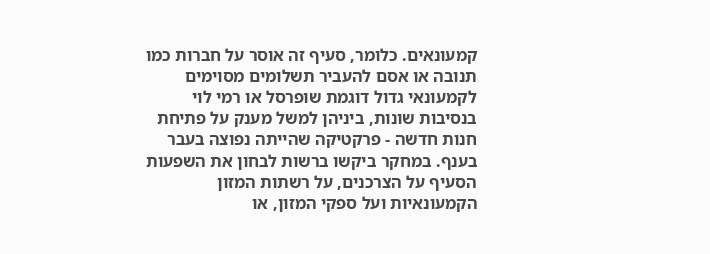קמעונאים. כלומר, סעיף זה אוסר על חברות כמו תנובה או אסם להעביר תשלומים מסוימים לקמעונאי גדול דוגמת שופרסל או רמי לוי בנסיבות שונות, ביניהן למשל מענק על פתיחת חנות חדשה - פרקטיקה שהייתה נפוצה בעבר בענף. במחקר ביקשו ברשות לבחון את השפעות הסעיף על הצרכנים, על רשתות המזון הקמעונאיות ועל ספקי המזון, או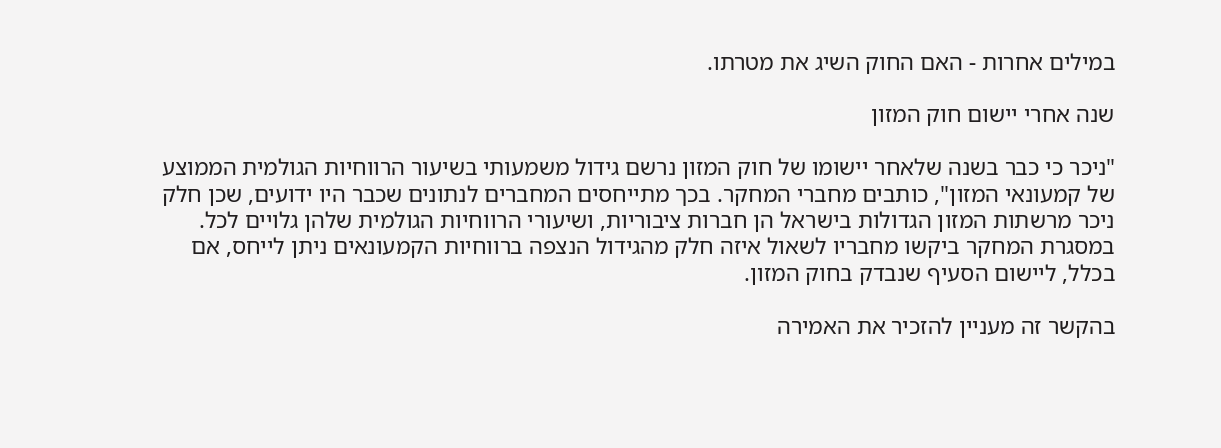במילים אחרות - האם החוק השיג את מטרתו.

שנה אחרי יישום חוק המזון

"ניכר כי כבר בשנה שלאחר יישומו של חוק המזון נרשם גידול משמעותי בשיעור הרווחיות הגולמית הממוצע של קמעונאי המזון", כותבים מחברי המחקר. בכך מתייחסים המחברים לנתונים שכבר היו ידועים, שכן חלק ניכר מרשתות המזון הגדולות בישראל הן חברות ציבוריות, ושיעורי הרווחיות הגולמית שלהן גלויים לכל. במסגרת המחקר ביקשו מחבריו לשאול איזה חלק מהגידול הנצפה ברווחיות הקמעונאים ניתן לייחס, אם בכלל, ליישום הסעיף שנבדק בחוק המזון.

בהקשר זה מעניין להזכיר את האמירה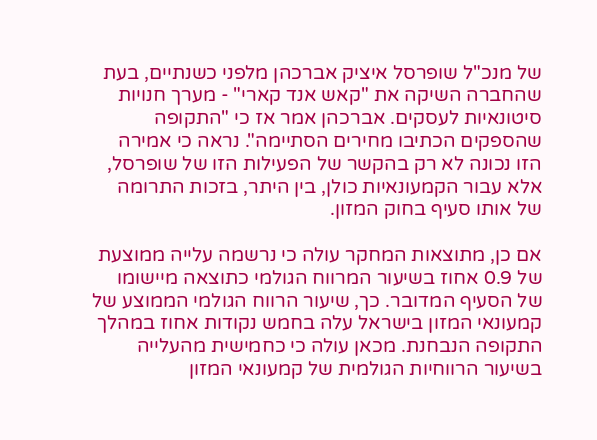של מנכ"ל שופרסל איציק אברכהן מלפני כשנתיים, בעת שהחברה השיקה את "קאש אנד קארי" - מערך חנויות סיטונאיות לעסקים. אברכהן אמר אז כי "התקופה שהספקים הכתיבו מחירים הסתיימה". נראה כי אמירה הזו נכונה לא רק בהקשר של הפעילות הזו של שופרסל, אלא עבור הקמעונאיות כולן, בין היתר, בזכות התרומה של אותו סעיף בחוק המזון.

אם כן, מתוצאות המחקר עולה כי נרשמה עלייה ממוצעת של 0.9 אחוז בשיעור המרווח הגולמי כתוצאה מיישומו של הסעיף המדובר. כך, שיעור הרווח הגולמי הממוצע של קמעונאי המזון בישראל עלה בחמש נקודות אחוז במהלך התקופה הנבחנת. מכאן עולה כי כחמישית מהעלייה בשיעור הרווחיות הגולמית של קמעונאי המזון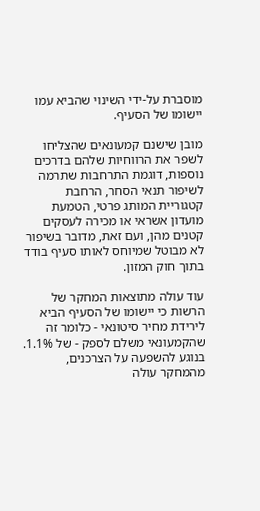מוסברת על-ידי השינוי שהביא עמו יישומו של הסעיף.

מובן שישנם קמעונאים שהצליחו לשפר את הרווחיות שלהם בדרכים נוספות, דוגמת התרחבות שתרמה לשיפור תנאי הסחר, הרחבת קטגוריית המותג פרטי, הטמעת מועדון אשראי או מכירה לעסקים קטנים מהן, ועם זאת, מדובר בשיפור לא מבוטל שמיוחס לאותו סעיף בודד בתוך חוק המזון.

עוד עולה מתוצאות המחקר של הרשות כי יישומו של הסעיף הביא לירידת מחיר סיטונאי - כלומר זה שהקמעונאי משלם לספק - של 1.1%. בנוגע להשפעה על הצרכנים, מהמחקר עולה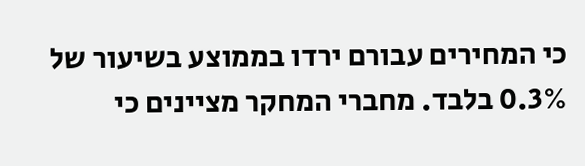כי המחירים עבורם ירדו בממוצע בשיעור של 0.3% בלבד. מחברי המחקר מציינים כי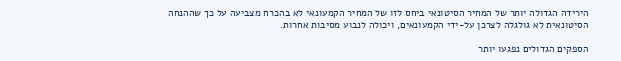הירידה הגדולה יותר של המחיר הסיטונאי ביחס לזו של המחיר הקמעונאי לא בהכרח מצביעה על כך שההנחה הסיטונאית לא גולגלה לצרכן על-ידי הקמעונאים, ויכולה לנבוע מסיבות אחרות.

הספקים הגדולים נפגעו יותר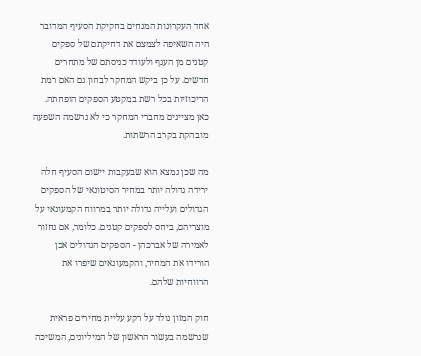אחד העקרונות המנחים בחקיקת הסעיף המדובר היה השאיפה לצמצם את דחיקתם של ספקים קטנים מן הענף ולעודד כניסתם של מתחרים חדשים. על כן ביקש המחקר לבחון גם האם רמת הריכוזיות בכל רשת במקטע הספקים הופחתה. כאן מציינים מחברי המחקר כי לא נרשמה השפעה מובהקת בקרב הרשתות.

מה שכן נמצא הוא שבעקבות יישום הסעיף חלה ירידה גדולה יותר במחיר הסיטונאי של הספקים הגדולים ועלייה גדולה יותר במרווח הקמעונאי על מוצריהם, ביחס לספקים קטנים. כלומר, אם נחזור לאמירה של אברכהן - הספקים הגדולים אכן הורידו את המחיר, והקמעונאים שיפרו את הרווחיות שלהם.

חוק המזון נולד על רקע עליית מחירים פראית שנרשמה בעשור הראשון של המיליונים, המשיכה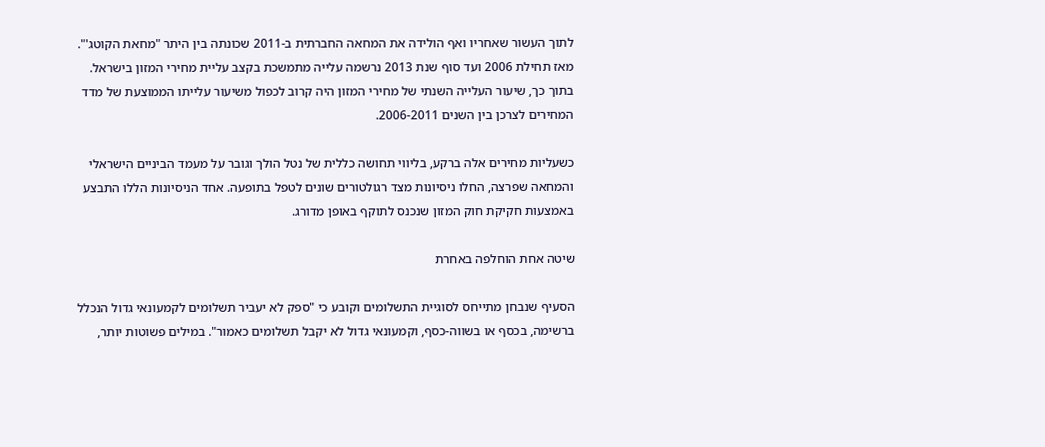לתוך העשור שאחריו ואף הולידה את המחאה החברתית ב-2011 שכונתה בין היתר "מחאת הקוטג'". מאז תחילת 2006 ועד סוף שנת 2013 נרשמה עלייה מתמשכת בקצב עליית מחירי המזון בישראל. בתוך כך, שיעור העלייה השנתי של מחירי המזון היה קרוב לכפול משיעור עלייתו הממוצעת של מדד המחירים לצרכן בין השנים 2006-2011.

כשעליות מחירים אלה ברקע, בליווי תחושה כללית של נטל הולך וגובר על מעמד הביניים הישראלי והמחאה שפרצה, החלו ניסיונות מצד רגולטורים שונים לטפל בתופעה. אחד הניסיונות הללו התבצע באמצעות חקיקת חוק המזון שנכנס לתוקף באופן מדורג.

שיטה אחת הוחלפה באחרת

הסעיף שנבחן מתייחס לסוגיית התשלומים וקובע כי "ספק לא יעביר תשלומים לקמעונאי גדול הנכלל ברשימה, בכסף או בשווה-כסף, וקמעונאי גדול לא יקבל תשלומים כאמור". במילים פשוטות יותר,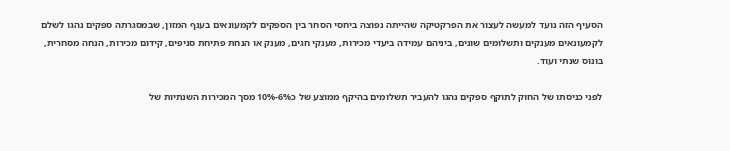הסעיף הזה נועד למעשה לעצור את הפרקטיקה שהייתה נפוצה ביחסי הסחר בין הספקים לקמעונאים בענף המזון, שבמסגרתה ספקים נהגו לשלם לקמעונאים מענקים ותשלומים שונים, ביניהם עמידה ביעדי מכירות, מענקי חגים, מענק או הנחת פתיחת סניפים, קידום מכירות, הנחה מסחרית, בונוס שנתי ועוד.

לפני כניסתו של החוק לתוקף ספקים נהגו להעביר תשלומים בהיקף ממוצע של כ6%-10% מסך המכירות השנתיות של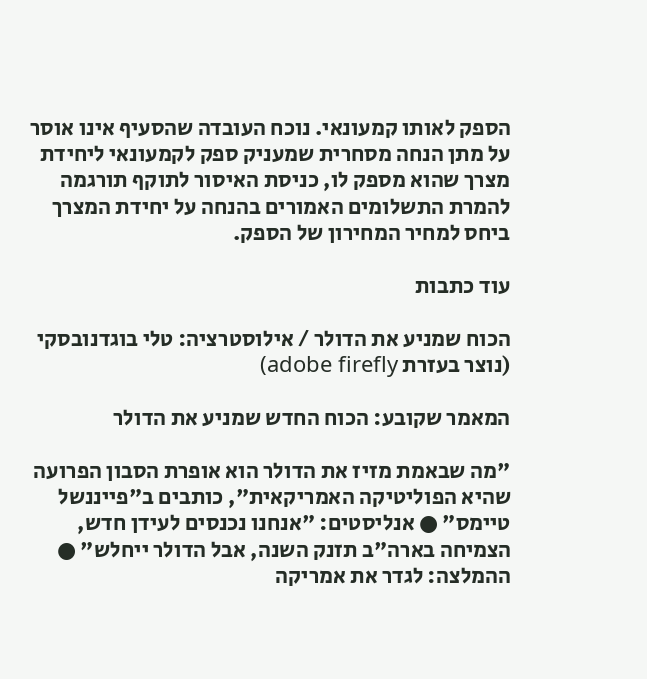הספק לאותו קמעונאי. נוכח העובדה שהסעיף אינו אוסר על מתן הנחה מסחרית שמעניק ספק לקמעונאי ליחידת מצרך שהוא מספק לו, כניסת האיסור לתוקף תורגמה להמרת התשלומים האמורים בהנחה על יחידת המצרך ביחס למחיר המחירון של הספק.

עוד כתבות

הכוח שמניע את הדולר / אילוסטרציה: טלי בוגדנובסקי (נוצר בעזרת adobe firefly)

המאמר שקובע: הכוח החדש שמניע את הדולר

"מה שבאמת מזיז את הדולר הוא אופרת הסבון הפרועה שהיא הפוליטיקה האמריקאית", כותבים ב"פייננשל טיימס" ● אנליסטים: "אנחנו נכנסים לעידן חדש, הצמיחה בארה"ב תזנק השנה, אבל הדולר ייחלש" ● ההמלצה: לגדר את אמריקה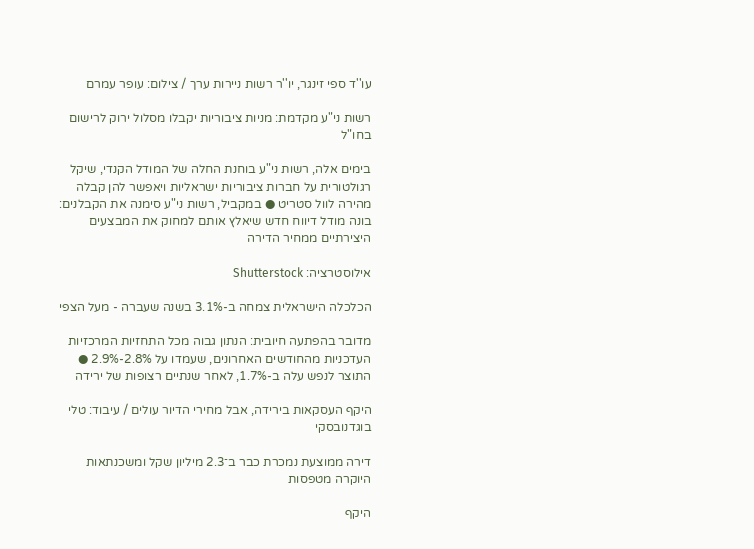עו''ד ספי זינגר, יו''ר רשות ניירות ערך / צילום: עופר עמרם

רשות ני"ע מקדמת: מניות ציבוריות יקבלו מסלול ירוק לרישום בחו"ל

בימים אלה, רשות ני"ע בוחנת החלה של המודל הקנדי, שיקל רגולטורית על חברות ציבוריות ישראליות ויאפשר להן קבלה מהירה לוול סטריט ● במקביל, רשות ני"ע סימנה את הקבלנים: בונה מודל דיווח חדש שיאלץ אותם למחוק את המבצעים היצירתיים ממחיר הדירה

אילוסטרציה: Shutterstock

הכלכלה הישראלית צמחה ב-3.1% בשנה שעברה - מעל הצפי

מדובר בהפתעה חיובית: הנתון גבוה מכל התחזיות המרכזיות העדכניות מהחודשים האחרונים, שעמדו על 2.8%-2.9% ● התוצר לנפש עלה ב-1.7%, לאחר שנתיים רצופות של ירידה

היקף העסקאות בירידה, אבל מחירי הדיור עולים / עיבוד: טלי בוגדנובסקי

דירה ממוצעת נמכרת כבר ב־2.3 מיליון שקל ומשכנתאות היוקרה מטפסות

היקף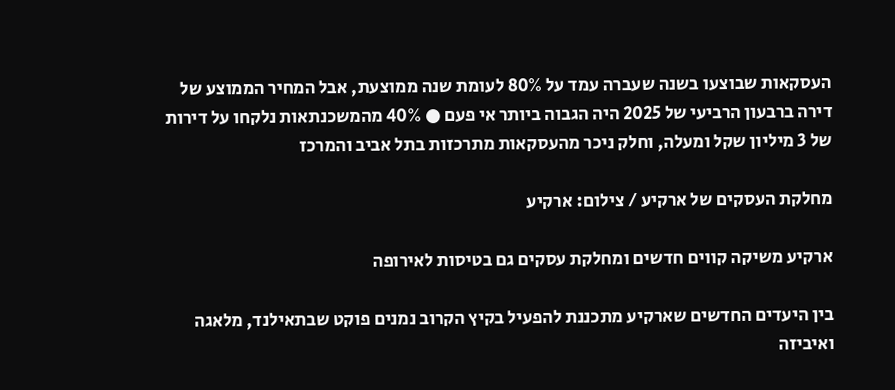העסקאות שבוצעו בשנה שעברה עמד על 80% לעומת שנה ממוצעת, אבל המחיר הממוצע של דירה ברבעון הרביעי של 2025 היה הגבוה ביותר אי פעם ● 40% מהמשכנתאות נלקחו על דירות של 3 מיליון שקל ומעלה, וחלק ניכר מהעסקאות מתרכזות בתל אביב והמרכז

מחלקת העסקים של ארקיע / צילום: ארקיע

ארקיע משיקה קווים חדשים ומחלקת עסקים גם בטיסות לאירופה

בין היעדים החדשים שארקיע מתכננת להפעיל בקיץ הקרוב נמנים פוקט שבתאילנד, מלאגה ואיביזה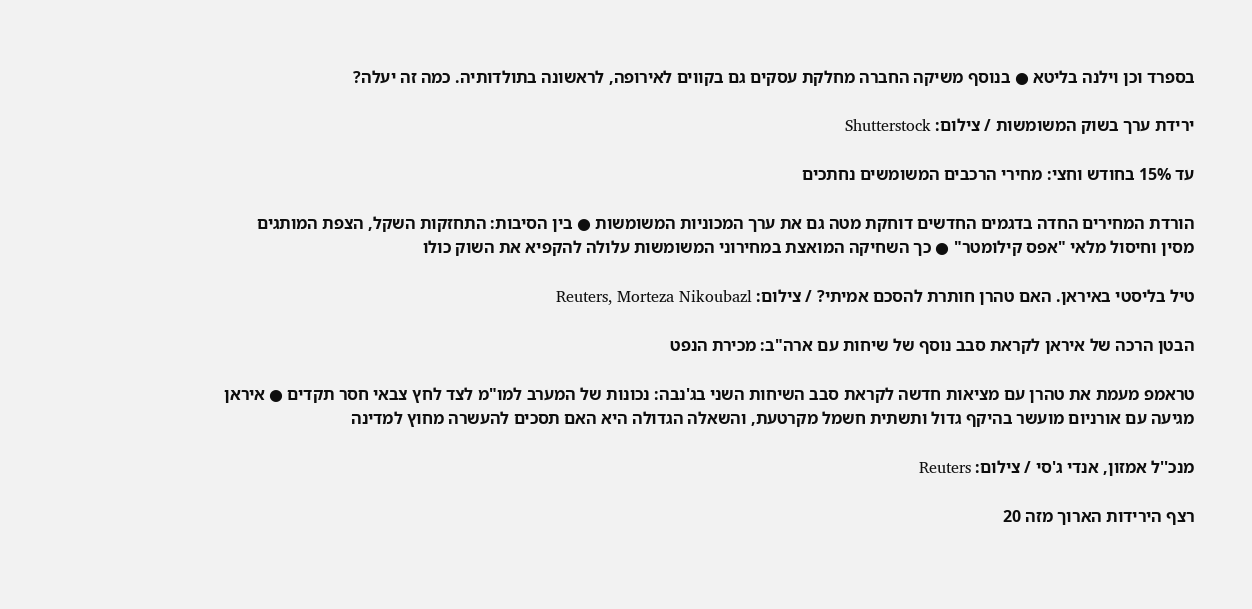בספרד וכן וילנה בליטא ● בנוסף משיקה החברה מחלקת עסקים גם בקווים לאירופה, לראשונה בתולדותיה. כמה זה יעלה?

ירידת ערך בשוק המשומשות / צילום: Shutterstock

עד 15% בחודש וחצי: מחירי הרכבים המשומשים נחתכים

הורדת המחירים החדה בדגמים החדשים דוחקת מטה גם את ערך המכוניות המשומשות ● בין הסיבות: התחזקות השקל, הצפת המותגים מסין וחיסול מלאי "אפס קילומטר" ● כך השחיקה המואצת במחירוני המשומשות עלולה להקפיא את השוק כולו

טיל בליסטי באיראן. האם טהרן חותרת להסכם אמיתי? / צילום: Reuters, Morteza Nikoubazl

הבטן הרכה של איראן לקראת סבב נוסף של שיחות עם ארה"ב: מכירת הנפט

טראמפ מעמת את טהרן עם מציאות חדשה לקראת סבב השיחות השני בג'נבה: נכונות של המערב למו"מ לצד לחץ צבאי חסר תקדים ● איראן מגיעה עם אורניום מועשר בהיקף גדול ותשתית חשמל מקרטעת, והשאלה הגדולה היא האם תסכים להעשרה מחוץ למדינה

מנכ''ל אמזון, אנדי ג'סי / צילום: Reuters

רצף הירידות הארוך מזה 20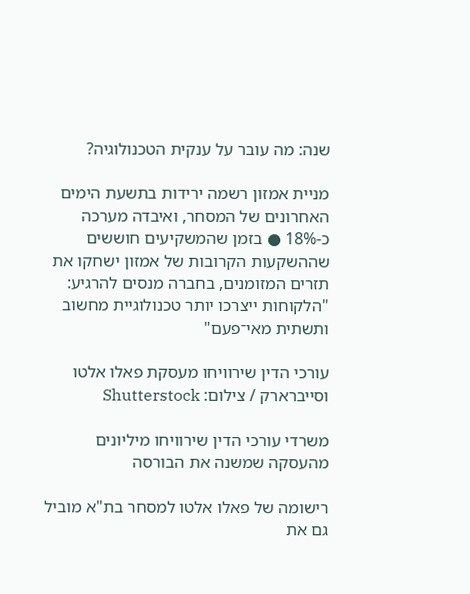שנה: מה עובר על ענקית הטכנולוגיה?

מניית אמזון רשמה ירידות בתשעת הימים האחרונים של המסחר, ואיבדה מערכה כ-18% ● בזמן שהמשקיעים חוששים שההשקעות הקרובות של אמזון ישחקו את תזרים המזומנים, בחברה מנסים להרגיע: "הלקוחות ייצרכו יותר טכנולוגיית מחשוב ותשתית מאי־פעם"

עורכי הדין שירוויחו מעסקת פאלו אלטו וסייברארק / צילום: Shutterstock

משרדי עורכי הדין שירוויחו מיליונים מהעסקה שמשנה את הבורסה

רישומה של פאלו אלטו למסחר בת"א מוביל גם את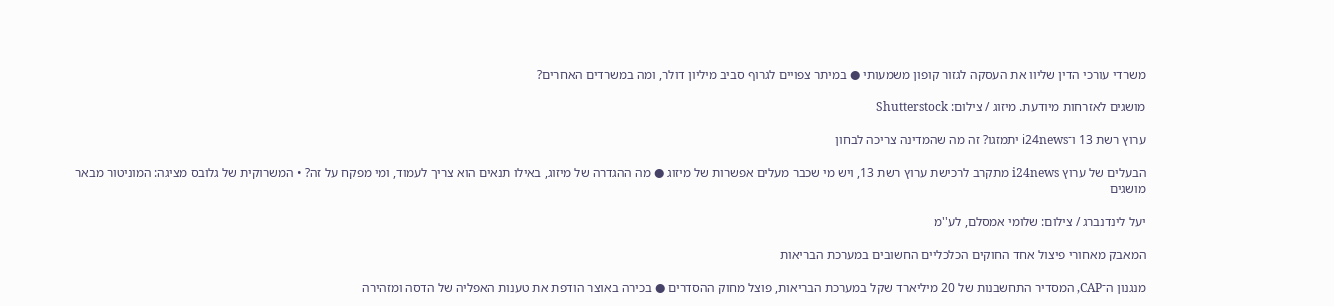משרדי עורכי הדין שליוו את העסקה לגזור קופון משמעותי ● במיתר צפויים לגרוף סביב מיליון דולר, ומה במשרדים האחרים?

מושגים לאזרחות מיודעת. מיזוג / צילום: Shutterstock

ערוץ רשת 13 ו־i24news יתמזגו? זה מה שהמדינה צריכה לבחון

הבעלים של ערוץ i24news מתקרב לרכישת ערוץ רשת 13, ויש מי שכבר מעלים אפשרות של מיזוג ● מה ההגדרה של מיזוג, באילו תנאים הוא צריך לעמוד, ומי מפקח על זה? • המשרוקית של גלובס מציגה: המוניטור מבאר מושגים

יעל לינדנברג / צילום: שלומי אמסלם, לע''מ

המאבק מאחורי פיצול אחד החוקים הכלכליים החשובים במערכת הבריאות

מנגנון ה־CAP, המסדיר התחשבנות של 20 מיליארד שקל במערכת הבריאות, פוצל מחוק ההסדרים ● בכירה באוצר הודפת את טענות האפליה של הדסה ומזהירה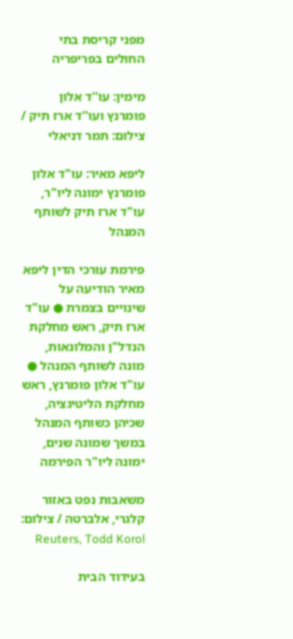מפני קריסת בתי החולים בפריפריה

מימין: עו''ד אלון פומרנץ ועו''ד ארז תיק / צילום: תמר דניאלי

ליפא מאיר: עו"ד אלון פומרנץ ימונה ליו"ר, עו"ד ארז תיק לשותף המנהל

פירמת עורכי הדין ליפא מאיר הודיעה על שינויים בצמרת ● עו"ד ארז תיק, ראש מחלקת הנדל"ן והמלונאות, מונה לשותף המנהל ● עו"ד אלון פומרנץ, ראש מחלקת הליטיגציה, שכיהן כשותף המנהל במשך שמונה שנים, ימונה ליו"ר הפירמה

משאבות נפט באזור קלגרי, אלברטה / צילום: Reuters, Todd Korol

בעידוד הבית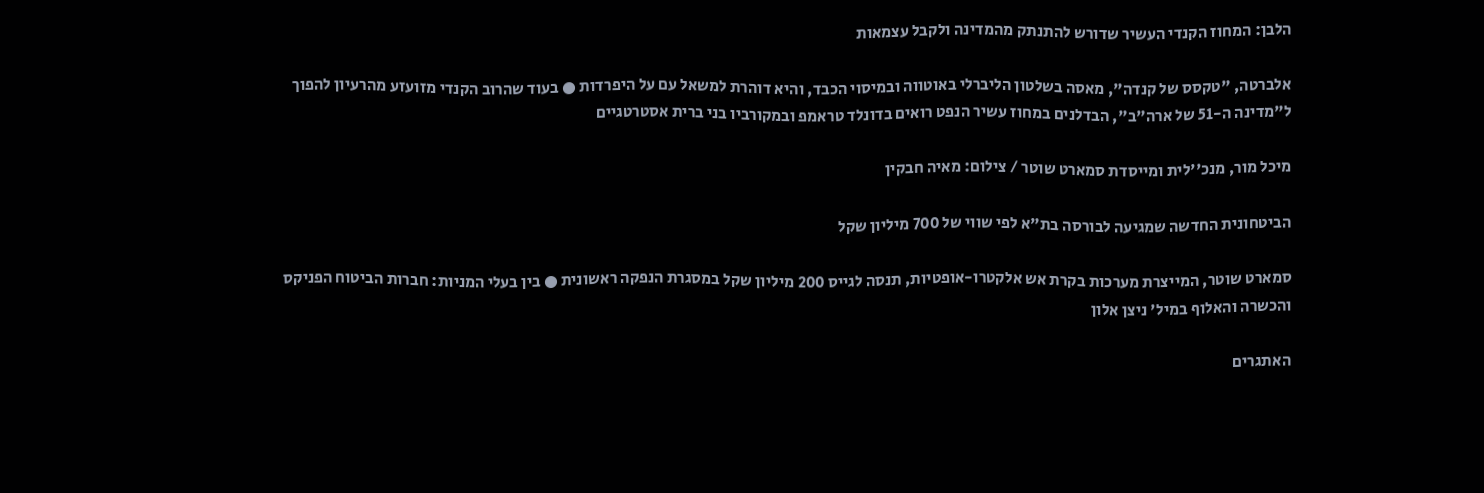הלבן: המחוז הקנדי העשיר שדורש להתנתק מהמדינה ולקבל עצמאות

אלברטה, "טקסס של קנדה", מאסה בשלטון הליברלי באוטווה ובמיסוי הכבד, והיא דוהרת למשאל עם על היפרדות ● בעוד שהרוב הקנדי מזועזע מהרעיון להפוך ל"מדינה ה-51 של ארה"ב", הבדלנים במחוז עשיר הנפט רואים בדונלד טראמפ ובמקורביו בני ברית אסטרטגיים

מיכל מור, מנכ''לית ומייסדת סמארט שוטר / צילום: מאיה חבקין

הביטחונית החדשה שמגיעה לבורסה בת"א לפי שווי של 700 מיליון שקל

סמארט שוטר, המייצרת מערכות בקרת אש אלקטרו-אופטיות, תנסה לגייס 200 מיליון שקל במסגרת הנפקה ראשונית ● בין בעלי המניות: חברות הביטוח הפניקס והכשרה והאלוף במיל' ניצן אלון

האתגרים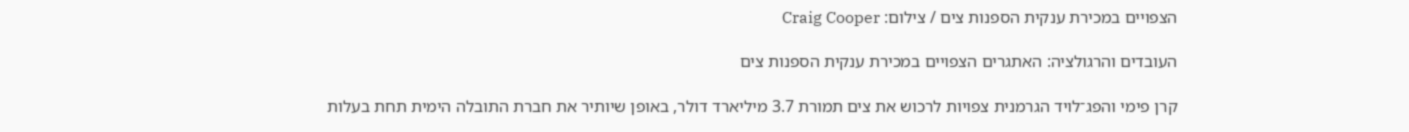הצפויים במכירת ענקית הספנות צים / צילום: Craig Cooper

העובדים והרגולציה: האתגרים הצפויים במכירת ענקית הספנות צים

קרן פימי והפג־לויד הגרמנית צפויות לרכוש את צים תמורת 3.7 מיליארד דולר, באופן שיותיר את חברת התובלה הימית תחת בעלות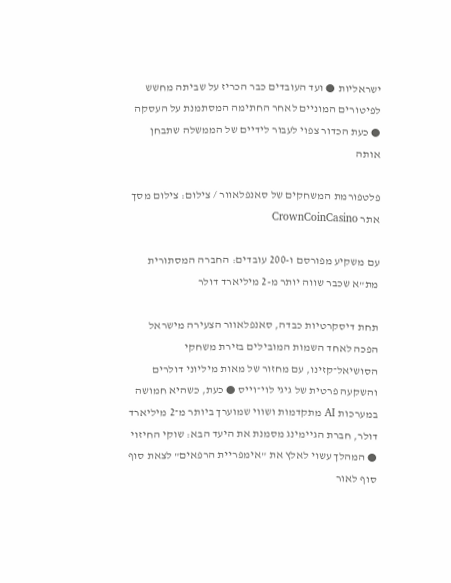ישראליות ● ועד העובדים כבר הכריז על שביתה מחשש לפיטורים המוניים לאחר החתימה המסתמנת על העסקה ● כעת הכדור צפוי לעבור לידיים של הממשלה שתבחן אותה

פלטפורמת המשחקים של סאנפלאוור / צילום: צילום מסך אתר CrownCoinCasino

עם משקיע מפורסם ו-200 עובדים: החברה המסתורית מת"א שכבר שווה יותר מ-2 מיליארד דולר

תחת דיסקרטיות כבדה, סאנפלאוור הצעירה מישראל הפכה לאחד השמות המובילים בזירת משחקי הסושיאל־קזינו, עם מחזור של מאות מיליוני דולרים והשקעה פרטית של גיגי לוי־וייס ● כעת, כשהיא חמושה במערכות AI מתקדמות ושווי שמוערך ביותר מ־2 מיליארד דולר, חברת הגיימינג מסמנת את היעד הבא: שוקי החיזוי ● המהלך עשוי לאלץ את "אימפריית הרפאים" לצאת סוף סוף לאור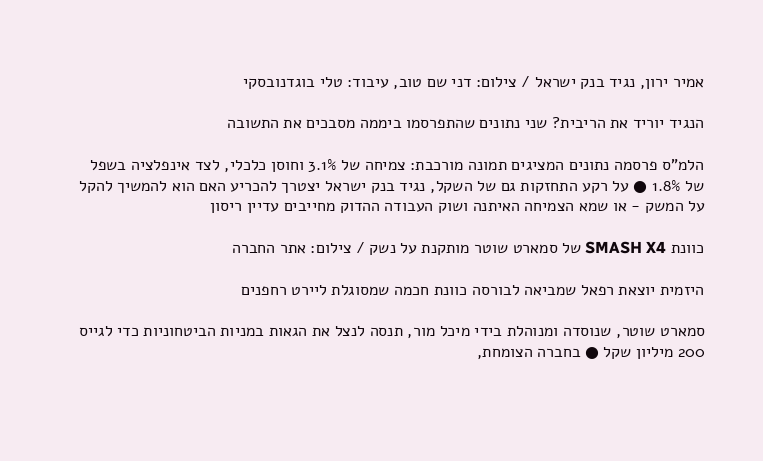אמיר ירון, נגיד בנק ישראל / צילום: דני שם טוב, עיבוד: טלי בוגדנובסקי

הנגיד יוריד את הריבית? שני נתונים שהתפרסמו ביממה מסבכים את התשובה

הלמ"ס פרסמה נתונים המציגים תמונה מורכבת: צמיחה של 3.1% וחוסן כלכלי, לצד אינפלציה בשפל של 1.8% ● על רקע התחזקות גם של השקל, נגיד בנק ישראל יצטרך להכריע האם הוא להמשיך להקל על המשק - או שמא הצמיחה האיתנה ושוק העבודה ההדוק מחייבים עדיין ריסון

כוונת SMASH X4 של סמארט שוטר מותקנת על נשק / צילום: אתר החברה

היזמית יוצאת רפאל שמביאה לבורסה כוונת חכמה שמסוגלת ליירט רחפנים

סמארט שוטר, שנוסדה ומנוהלת בידי מיכל מור, תנסה לנצל את הגאות במניות הביטחוניות כדי לגייס 200 מיליון שקל ● בחברה הצומחת,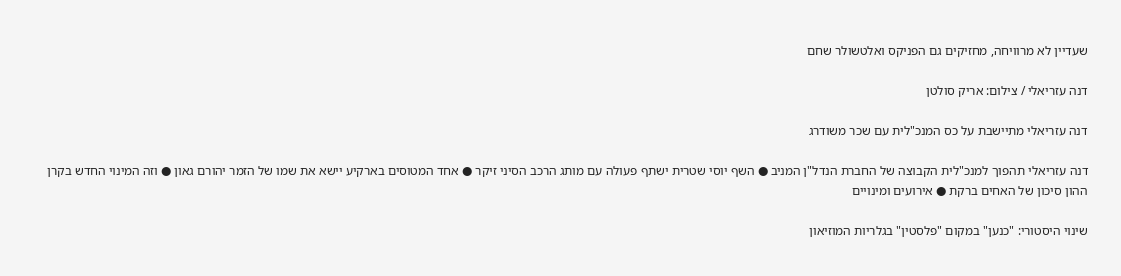שעדיין לא מרוויחה, מחזיקים גם הפניקס ואלטשולר שחם

דנה עזריאלי / צילום: אריק סולטן

דנה עזריאלי מתיישבת על כס המנכ"לית עם שכר משודרג

דנה עזריאלי תהפוך למנכ"לית הקבוצה של החברת הנדל"ן המניב ● השף יוסי שטרית ישתף פעולה עם מותג הרכב הסיני זיקר ● אחד המטוסים בארקיע יישא את שמו של הזמר יהורם גאון ● וזה המינוי החדש בקרן ההון סיכון של האחים ברקת ● אירועים ומינויים

שינוי היסטורי: "כנען" במקום "פלסטין" בגלריות המוזיאון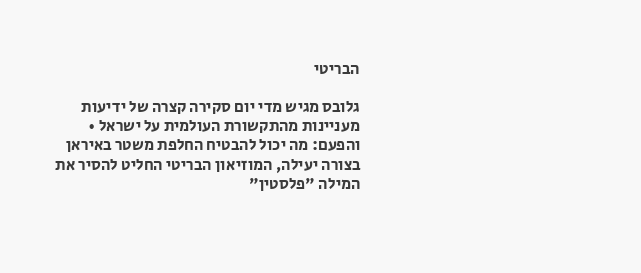הבריטי

גלובס מגיש מדי יום סקירה קצרה של ידיעות מעניינות מהתקשורת העולמית על ישראל • והפעם: מה יכול להבטיח החלפת משטר באיראן בצורה יעילה, המוזיאון הבריטי החליט להסיר את המילה "פלסטין"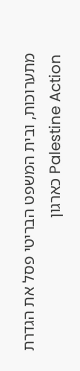מתערוכות, ובית המשפט הבריטי פסל את הגדרת Palestine Action כארגון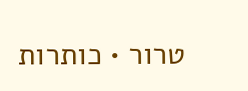טרור • כותרות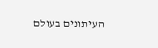העיתונים בעולם